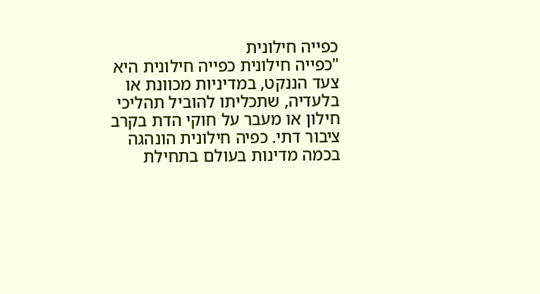כפייה חילונית
"כפייה חילונית כפייה חילונית היא צעד הננקט, במדיניות מכוונת או בלעדיה, שתכליתו להוביל תהליכי חילון או מעבר על חוקי הדת בקרב ציבור דתי. כפיה חילונית הונהגה בכמה מדינות בעולם בתחילת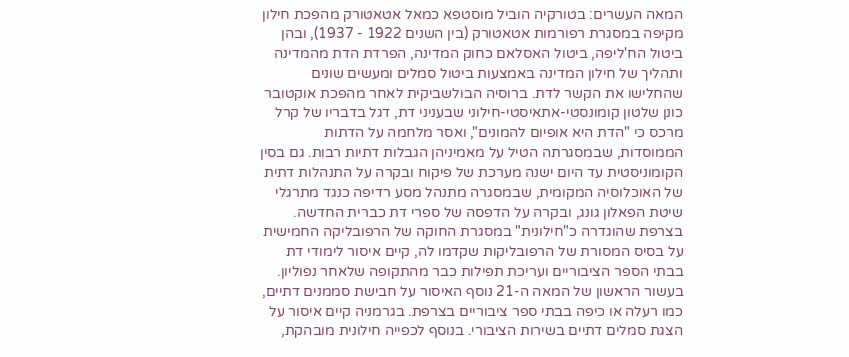המאה העשרים: בטורקיה הוביל מוסטפא כמאל אטאטורק מהפכת חילון מקיפה במסגרת רפורמות אטאטורק (בין השנים 1922 - 1937), ובהן ביטול הח'ליפה, ביטול האסלאם כחוק המדינה, הפרדת הדת מהמדינה ותהליך של חילון המדינה באמצעות ביטול סמלים ומעשים שונים שהחלישו את הקשר לדת. ברוסיה הבולשביקית לאחר מהפכת אוקטובר כונן שלטון קומונסטי-אתאיסטי-חילוני שבעניני דת, דגל בדבריו של קרל מרכס כי "הדת היא אופיום להמונים", ואסר מלחמה על הדתות הממוסדות, שבמסגרתה הטיל על מאמיניהן הגבלות דתיות רבות. גם בסין הקומוניסטית עד היום ישנה מערכת של פיקוח ובקרה על התנהלות דתית של האוכלוסיה המקומית, שבמסגרה מתנהל מסע רדיפה כנגד מתרגלי שיטת הפאלון גונג, ובקרה על הדפסה של ספרי דת כברית החדשה. בצרפת שהוגדרה כ"חילונית" במסגרת החוקה של הרפובליקה החמישית על בסיס המסורת של הרפובליקות שקדמו לה, קיים איסור לימודי דת בבתי הספר הציבוריים ועריכת תפילות כבר מהתקופה שלאחר נפוליון. בעשור הראשון של המאה ה-21 נוסף האיסור על חבישת סממנים דתיים, כמו רעלה או כיפה בבתי ספר ציבוריים בצרפת. בגרמניה קיים איסור על הצגת סמלים דתיים בשירות הציבורי. בנוסף לכפייה חילונית מובהקת,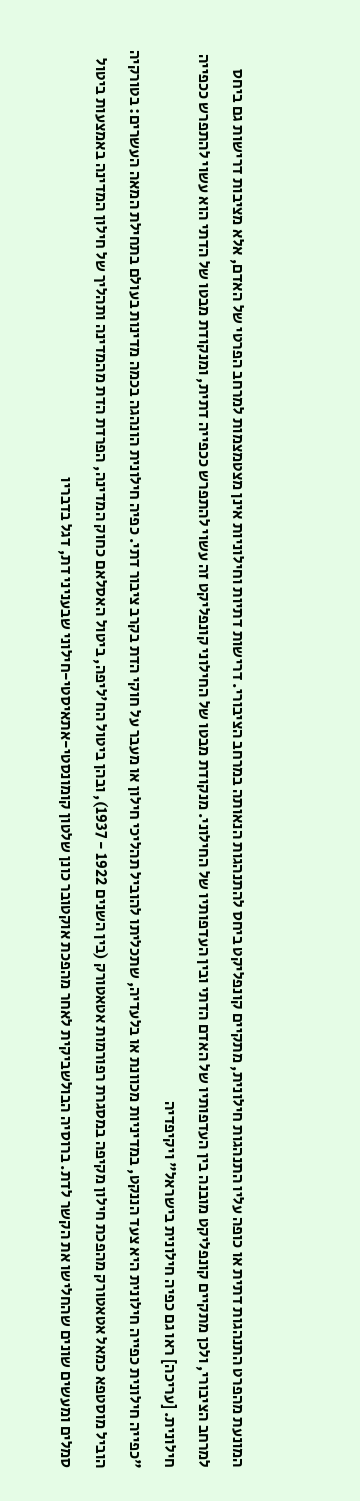המונעת מהפרט התנהגות דתית או כופה עליו התנהגות חילונית, מתקיים קונפליקט ביחס להתנהגות הנאותה במרחב הציבורי. דרישות דתיות וחילוניות אינן מצטמצמות למרחב הפרטי של האדם, אלא מציבות דרישות גם ביחס למרחב הציבורי, ולכן מתקיים קונפליקט מובנה בין העדפותיו של האדם הדתי ובין העדפותיו של החילוני. מנקודת מבטו של החילוני קונפליקט זה עשוי להתפרש ככפייה דתית, ומנקודת מבטו של הדתי הוא עשוי להתפרש ככפייה חילונית. [עריכה] ראו גם כפיה חילונית בישראל" ויקיפדיה
"כפייה חילונית כפייה חילונית היא צעד הננקט, במדיניות מכוונת או בלעדיה, שתכליתו להוביל תהליכי חילון או מעבר על חוקי הדת בקרב ציבור דתי. כפיה חילונית הונהגה בכמה מדינות בעולם בתחילת המאה העשרים: בטורקיה הוביל מוסטפא כמאל אטאטורק מהפכת חילון מקיפה במסגרת רפורמות אטאטורק (בין השנים 1922 - 1937), ובהן ביטול הח'ליפה, ביטול האסלאם כחוק המדינה, הפרדת הדת מהמדינה ותהליך של חילון המדינה באמצעות ביטול סמלים ומעשים שונים שהחלישו את הקשר לדת. ברוסיה הבולשביקית לאחר מהפכת אוקטובר כונן שלטון קומונסטי-אתאיסטי-חילוני שבעניני דת, דגל בדבריו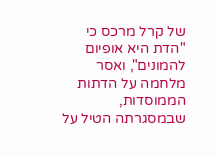של קרל מרכס כי "הדת היא אופיום להמונים", ואסר מלחמה על הדתות הממוסדות, שבמסגרתה הטיל על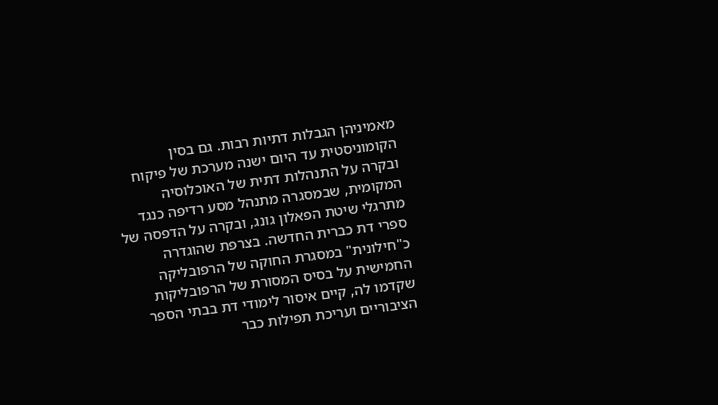מאמיניהן הגבלות דתיות רבות. גם בסין הקומוניסטית עד היום ישנה מערכת של פיקוח ובקרה על התנהלות דתית של האוכלוסיה המקומית, שבמסגרה מתנהל מסע רדיפה כנגד מתרגלי שיטת הפאלון גונג, ובקרה על הדפסה של ספרי דת כברית החדשה. בצרפת שהוגדרה כ"חילונית" במסגרת החוקה של הרפובליקה החמישית על בסיס המסורת של הרפובליקות שקדמו לה, קיים איסור לימודי דת בבתי הספר הציבוריים ועריכת תפילות כבר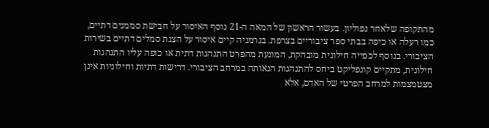מהתקופה שלאחר נפוליון. בעשור הראשון של המאה ה-21 נוסף האיסור על חבישת סממנים דתיים, כמו רעלה או כיפה בבתי ספר ציבוריים בצרפת. בגרמניה קיים איסור על הצגת סמלים דתיים בשירות הציבורי. בנוסף לכפייה חילונית מובהקת, המונעת מהפרט התנהגות דתית או כופה עליו התנהגות חילונית, מתקיים קונפליקט ביחס להתנהגות הנאותה במרחב הציבורי. דרישות דתיות וחילוניות אינן מצטמצמות למרחב הפרטי של האדם, אלא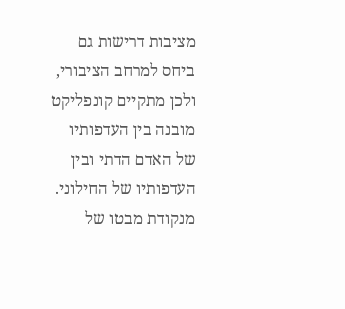מציבות דרישות גם ביחס למרחב הציבורי, ולכן מתקיים קונפליקט מובנה בין העדפותיו של האדם הדתי ובין העדפותיו של החילוני. מנקודת מבטו של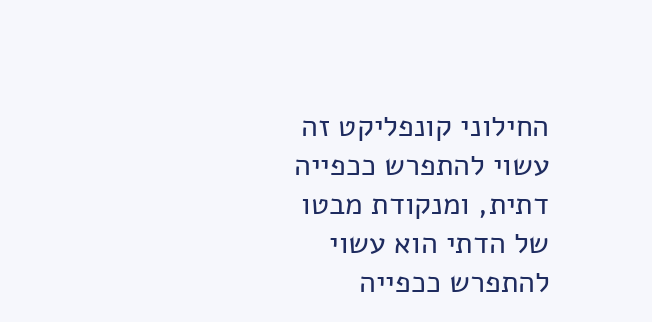החילוני קונפליקט זה עשוי להתפרש ככפייה דתית, ומנקודת מבטו של הדתי הוא עשוי להתפרש ככפייה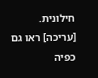חילונית. [עריכה] ראו גם כפיה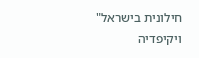חילונית בישראל" ויקיפדיה